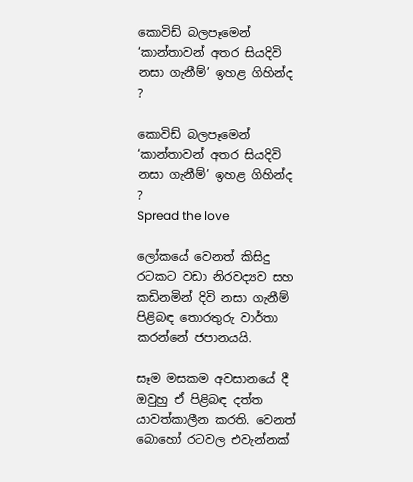කොවිඩ් බලපෑමෙන් ‘කාන්තාවන් අතර සියදිවි නසා ගැනීම්’ ඉහළ ගිහින්ද ?

කොවිඩ් බලපෑමෙන් ‘කාන්තාවන් අතර සියදිවි නසා ගැනීම්’ ඉහළ ගිහින්ද ?
Spread the love

ලෝකයේ වෙනත් කිසිදු රටකට වඩා නිරවද්‍යව සහ කඩිනමින් දිවි නසා ගැනීම් පිළිබඳ තොරතුරු වාර්තා කරන්නේ ජපානයයි.

සෑම මසකම අවසානයේ දී ඔවුහු ඒ පිළිබඳ දත්ත යාවත්කාලීන කරති. වෙනත් බොහෝ රටවල එවැන්නක්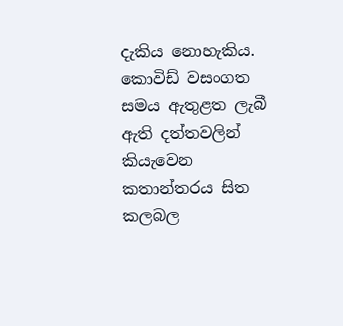දැකිය නොහැකිය. කොවිඩ් වසංගත සමය ඇතුළත ලැබී ඇති දත්තවලින් කියැවෙන කතාන්තරය සිත කලබල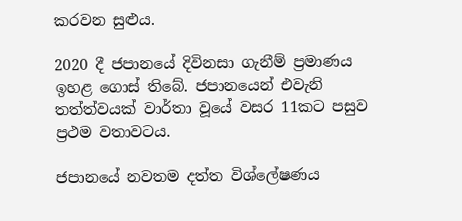කරවන සුළුය.

2020 දී ජපානයේ දිවිනසා ගැනීම් ප්‍රමාණය ඉහළ ගොස් තිබේ. ජපානයෙන් එවැනි තත්ත්වයක් වාර්තා වූයේ වසර 11කට පසුව ප්‍රථම වතාවටය.

ජපානයේ නවතම දත්ත විශ්ලේෂණය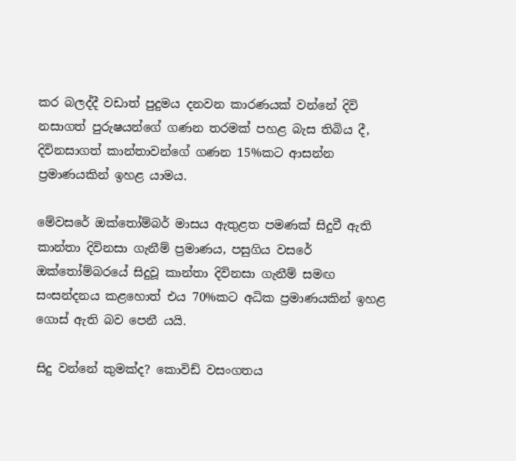කර බලද්දී වඩාත් පුදුමය දනවන කාරණයක් වන්නේ දිවි නසාගත් පුරුෂයන්ගේ ගණන තරමක් පහළ බැස තිබිය දී, දිවිනසාගත් කාන්තාවන්ගේ ගණන 15%කට ආසන්න ප්‍රමාණයකින් ඉහළ යාමය.

මේවසරේ ඔක්තෝම්බර් මාසය ඇතුළත පමණක් සිදුවී ඇති කාන්තා දිවිනසා ගැනීම් ප්‍රමාණය, පසුගිය වසරේ ඔක්තෝම්බරයේ සිදුවූ කාන්තා දිවිනසා ගැනීම් සමඟ සංසන්දනය කළහොත් එය 70%කට අධික ප්‍රමාණයකින් ඉහළ ගොස් ඇති බව පෙනී යයි.

සිදු වන්නේ කුමක්ද? කොවිඩ් වසංගතය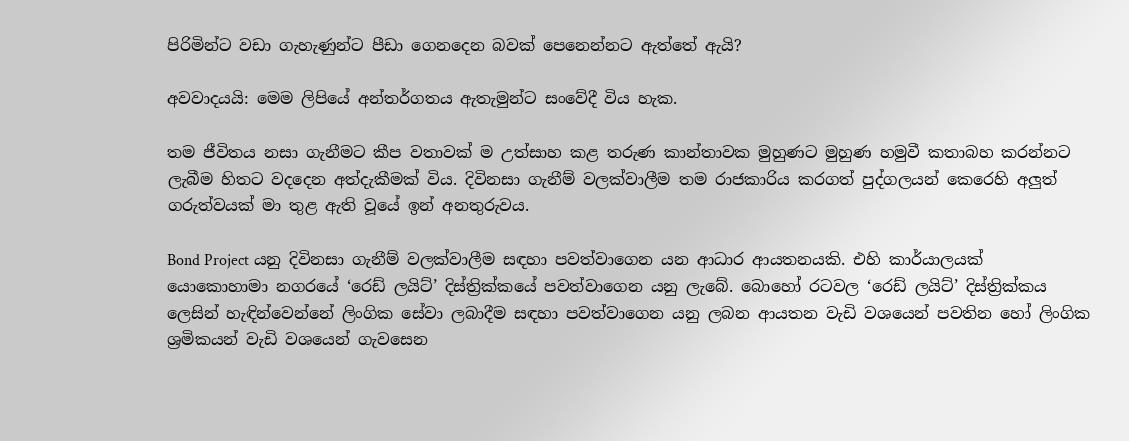පිරිමින්ට වඩා ගැහැණුන්ට පීඩා ගෙනදෙන බවක් පෙනෙන්නට ඇත්තේ ඇයි?

අවවාදයයි: මෙම ලිපියේ අන්තර්ගතය ඇතැමුන්ට සංවේදී විය හැක.

තම ජීවිතය නසා ගැනීමට කීප වතාවක් ම උත්සාහ කළ තරුණ කාන්තාවක මුහුණට මුහුණ හමුවී කතාබහ කරන්නට ලැබීම හිතට වදදෙන අත්දැකීමක් විය. දිවිනසා ගැනීම් වලක්වාලීම තම රාජකාරිය කරගත් පුද්ගලයන් කෙරෙහි අලුත් ගරුත්වයක් මා තුළ ඇති වූයේ ඉන් අනතුරුවය.

Bond Project යනු දිවිනසා ගැනීම් වලක්වාලීම සඳහා පවත්වාගෙන යන ආධාර ආයතනයකි. එහි කාර්යාලයක් යොකොහාමා නගරයේ ‘රෙඩ් ලයිට්’ දිස්ත්‍රික්කයේ පවත්වාගෙන යනු ලැබේ. බොහෝ රටවල ‘රෙඩ් ලයිට්’ දිස්ත්‍රික්කය ලෙසින් හැඳින්වෙන්නේ ලිංගික සේවා ලබාදීම සඳහා පවත්වාගෙන යනු ලබන ආයතන වැඩි වශයෙන් පවතින හෝ ලිංගික ශ්‍රමිකයන් වැඩි වශයෙන් ගැවසෙන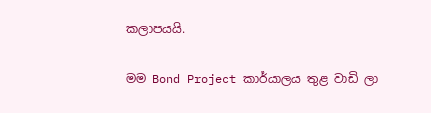කලාපයයි.

මම Bond Project කාර්යාලය තුළ වාඩි ලා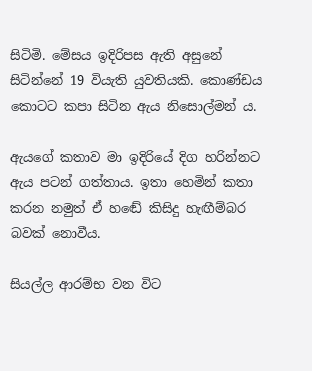සිටිමි. මේසය ඉදිරිපස ඇති අසුනේ සිටින්නේ 19 වියැති යුවතියකි. කොණ්ඩය කොටට කපා සිටින ඇය නිසොල්මන් ය.

ඇයගේ කතාව මා ඉදිරියේ දිග හරින්නට ඇය පටන් ගත්තාය. ඉතා හෙමින් කතා කරන නමුත් ඒ හඬේ කිසිදු හැඟීම්බර බවක් නොවීය.

සියල්ල ආරම්භ වන විට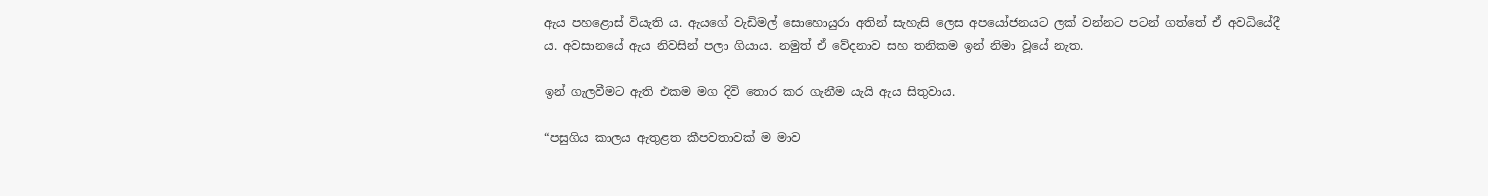ඇය පහළොස් වියැති ය. ඇයගේ වැඩිමල් සොහොයුරා අතින් සැහැසි ලෙස අපයෝජනයට ලක් වන්නට පටන් ගත්තේ ඒ අවධියේදී ය. අවසානයේ ඇය නිවසින් පලා ගියාය. නමුත් ඒ වේදනාව සහ තනිකම ඉන් නිමා වූයේ නැත.

ඉන් ගැලවීමට ඇති එකම මග දිවි තොර කර ගැනීම යැයි ඇය සිතුවාය.

“පසුගිය කාලය ඇතුළත කීපවතාවක් ම මාව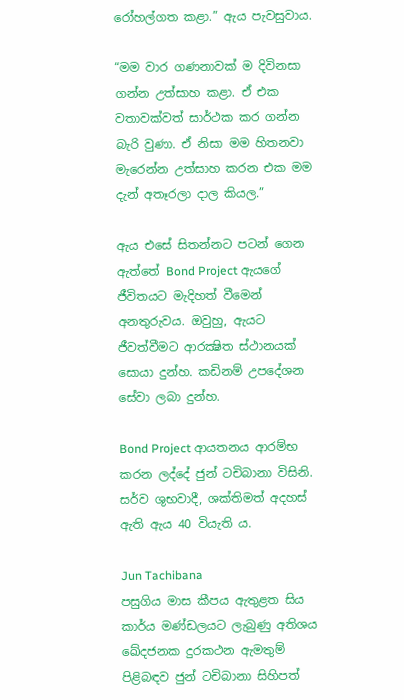රෝහල්ගත කළා.” ඇය පැවසුවාය.

“මම වාර ගණනාවක් ම දිවිනසා ගන්න උත්සාහ කළා. ඒ එක වතාවක්වත් සාර්ථක කර ගන්න බැරි වුණා. ඒ නිසා මම හිතනවා මැරෙන්න උත්සාහ කරන එක මම දැන් අතෑරලා දාල කියල.”

ඇය එසේ සිතන්නට පටන් ගෙන ඇත්තේ Bond Project ඇයගේ ජීවිතයට මැදිහත් වීමෙන් අනතුරුවය. ඔවුහු, ඇයට ජීවත්වීමට ආරක්‍ෂිත ස්ථානයක් සොයා දුන්හ. කඩිනම් උපදේශන සේවා ලබා දුන්හ.

Bond Project ආයතනය ආරම්භ කරන ලද්දේ ජුන් ටචිබානා විසිනි. සර්ව ශුභවාදී, ශක්තිමත් අදහස් ඇති ඇය 40 වියැති ය.

Jun Tachibana
පසුගිය මාස කීපය ඇතුළත සිය කාර්ය මණ්ඩලයට ලැබුණු අතිශය ඛේදජනක දුරකථන ඇමතුම් පිළිබඳව ජුන් ටචිබානා සිහිපත්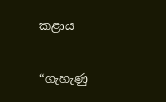කළාය

“ගැහැණු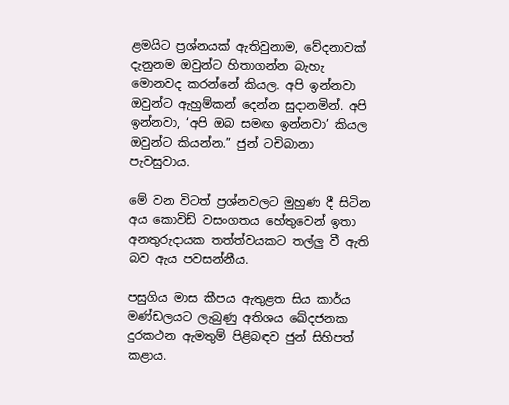ළමයිට ප්‍රශ්නයක් ඇතිවුනාම, වේදනාවක් දැනුනම ඔවුන්ට හිතාගන්න බැහැ මොනවද කරන්නේ කියල. අපි ඉන්නවා ඔවුන්ට ඇහුම්කන් දෙන්න සුදානමින්. අපි ඉන්නවා, ‘අපි ඔබ සමඟ ඉන්නවා’ කියල ඔවුන්ට කියන්න.” ජුන් ටචිබානා පැවසුවාය.

මේ වන විටත් ප්‍රශ්නවලට මුහුණ දී සිටින අය කොවිඩ් වසංගතය හේතුවෙන් ඉතා අනතුරුදායක තත්ත්වයකට තල්ලු වී ඇති බව ඇය පවසන්නීය.

පසුගිය මාස කීපය ඇතුළත සිය කාර්ය මණ්ඩලයට ලැබුණු අතිශය ඛේදජනක දුරකථන ඇමතුම් පිළිබඳව ජුන් සිහිපත් කළාය.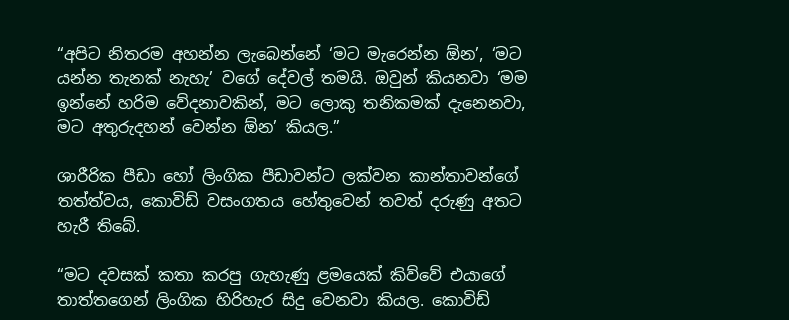“අපිට නිතරම අහන්න ලැබෙන්නේ ‘මට මැරෙන්න ඕන’, ‘මට යන්න තැනක් නැහැ’ වගේ දේවල් තමයි. ඔවුන් කියනවා ‘මම ඉන්නේ හරිම වේදනාවකින්, මට ලොකු තනිකමක් දැනෙනවා, මට අතුරුදහන් වෙන්න ඕන’ කියල.”

ශාරීරික පීඩා හෝ ලිංගික පීඩාවන්ට ලක්වන කාන්තාවන්ගේ තත්ත්වය, කොවිඩ් වසංගතය හේතුවෙන් තවත් දරුණු අතට හැරී තිබේ.

“මට දවසක් කතා කරපු ගැහැණු ළමයෙක් කිව්වේ එයාගේ තාත්තගෙන් ලිංගික හිරිහැර සිදු වෙනවා කියල. කොවිඩ්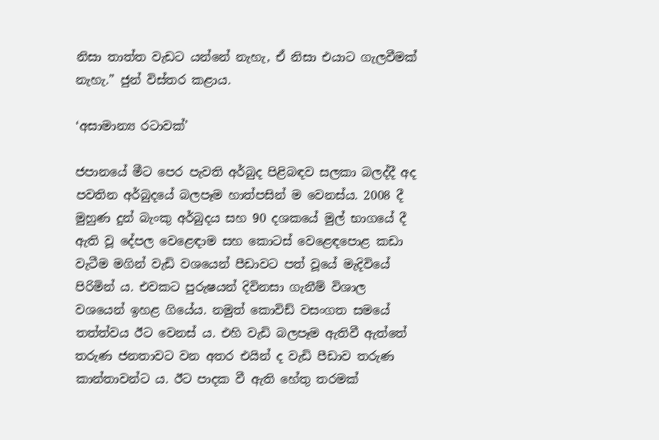නිසා තාත්ත වැඩට යන්නේ නැහැ, ඒ නිසා එයාට ගැලවීමක් නැහැ.” ජුන් විස්තර කළාය.

‘අසාමාන්‍ය රටාවක්’

ජපානයේ මීට පෙර පැවති අර්බුද පිළිබඳව සලකා බලද්දී අද පවතින අර්බුදයේ බලපෑම හාත්පසින් ම වෙනස්ය. 2008 දී මුහුණ දුන් බැංකු අර්බුදය සහ 90 දශකයේ මුල් භාගයේ දී ඇති වූ දේපල වෙළෙඳාම සහ කොටස් වෙළෙඳපොළ කඩා වැටීම මගින් වැඩි වශයෙන් පීඩාවට පත් වූයේ මැදිවියේ පිරිමින් ය. එවකට පුරුෂයන් දිවිනසා ගැනීම් විශාල වශයෙන් ඉහළ ගියේය. නමුත් කොවිඩ් වසංගත සමයේ තත්ත්වය ඊට වෙනස් ය. එහි වැඩි බලපෑම ඇතිවී ඇත්තේ තරුණ ජනතාවට වන අතර එයින් ද වැඩි පීඩාව තරුණ කාන්තාවන්ට ය. ඊට පාදක වී ඇති හේතු තරමක්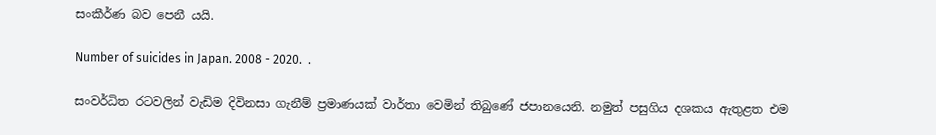සංකීර්ණ බව පෙනී යයි.

Number of suicides in Japan. 2008 - 2020.  .

සංවර්ධිත රටවලින් වැඩිම දිවිනසා ගැනීම් ප්‍රමාණයක් වාර්තා වෙමින් තිබුණේ ජපානයෙනි. නමුත් පසුගිය දශකය ඇතුළත එම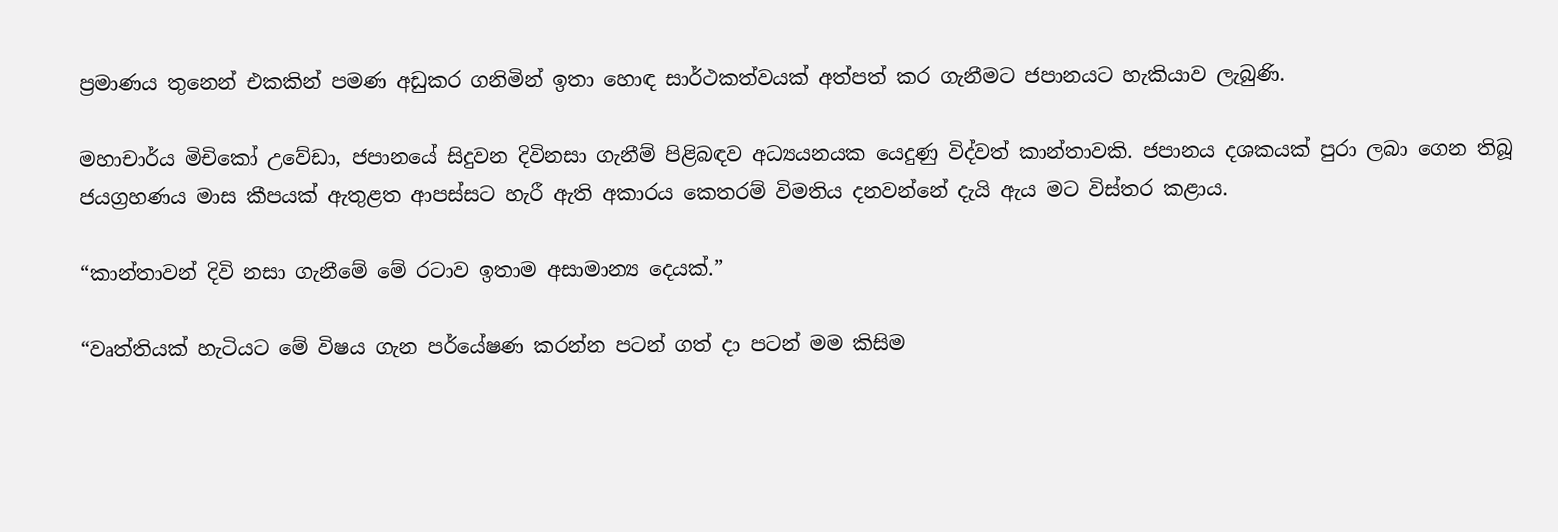ප්‍රමාණය තුනෙන් එකකින් පමණ අඩුකර ගනිමින් ඉතා හොඳ සාර්ථකත්වයක් අත්පත් කර ගැනීමට ජපානයට හැකියාව ලැබුණි.

මහාචාර්ය මිචිකෝ උවේඩා, ජපානයේ සිදුවන දිවිනසා ගැනීම් පිළිබඳව අධ්‍යයනයක යෙදුණු විද්වත් කාන්තාවකි. ජපානය දශකයක් පුරා ලබා ගෙන තිබූ ජයග්‍රහණය මාස කීපයක් ඇතුළත ආපස්සට හැරී ඇති අකාරය කෙතරම් විමතිය දනවන්නේ දැයි ඇය මට විස්තර කළාය.

“කාන්තාවන් දිවි නසා ගැනීමේ මේ රටාව ඉතාම අසාමාන්‍ය දෙයක්.”

“වෘත්තියක් හැටියට මේ විෂය ගැන පර්යේෂණ කරන්න පටන් ගත් දා පටන් මම කිසිම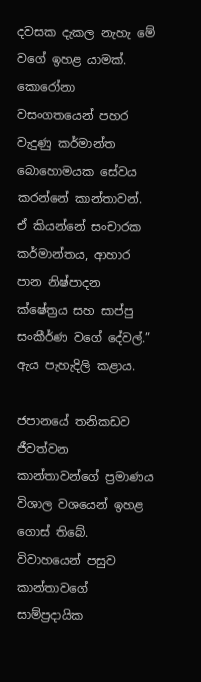දවසක දැකල නැහැ මේ වගේ ඉහළ යාමක්. කොරෝනා වසංගතයෙන් පහර වැදුණු කර්මාන්ත බොහොමයක සේවය කරන්නේ කාන්තාවන්. ඒ කියන්නේ සංචාරක කර්මාන්තය, ආහාර පාන නිෂ්පාදන ක්ෂේත්‍රය සහ සාප්පු සංකීර්ණ වගේ දේවල්.” ඇය පැහැදිලි කළාය.

ජපානයේ තනිකඩව ජීවත්වන කාන්තාවන්ගේ ප්‍රමාණය විශාල වශයෙන් ඉහළ ගොස් තිබේ. විවාහයෙන් පසුව කාන්තාවගේ සාම්ප්‍රදායික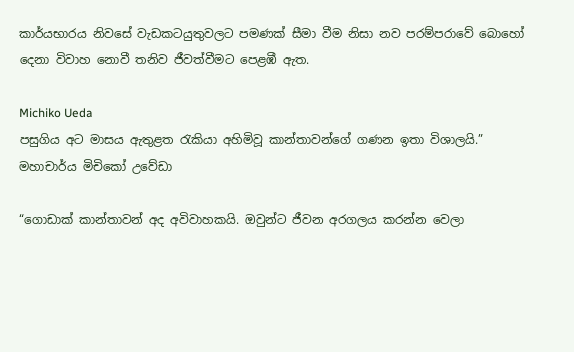කාර්යභාරය නිවසේ වැඩකටයුතුවලට පමණක් සීමා වීම නිසා නව පරම්පරාවේ බොහෝ දෙනා විවාහ නොවී තනිව ජීවත්වීමට පෙළඹී ඇත.

Michiko Ueda
පසුගිය අට මාසය ඇතුළත රැකියා අහිමිවූ කාන්තාවන්ගේ ගණන ඉතා විශාලයි.” මහාචාර්ය මිචිකෝ උවේඩා

“ගොඩාක් කාන්තාවන් අද අවිවාහකයි. ඔවුන්ට ජීවන අරගලය කරන්න වෙලා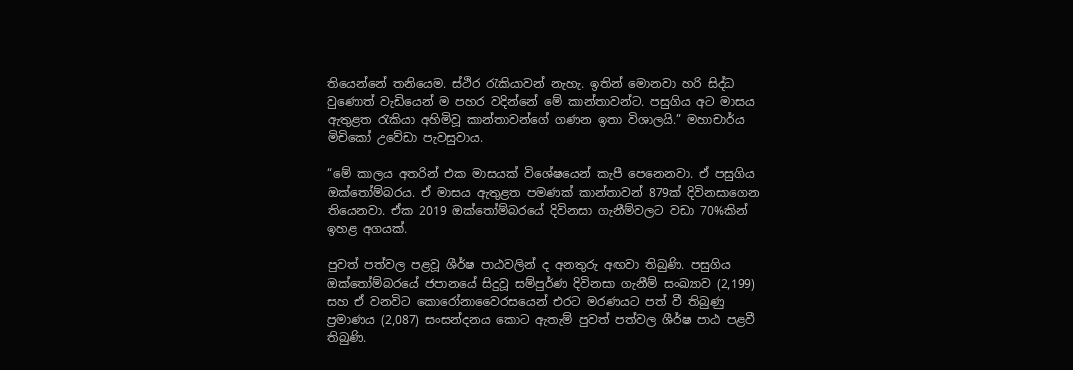තියෙන්නේ තනියෙම. ස්ථිර රැකියාවන් නැහැ. ඉතින් මොනවා හරි සිද්ධ වුණොත් වැඩියෙන් ම පහර වදින්නේ මේ කාන්තාවන්ට. පසුගිය අට මාසය ඇතුළත රැකියා අහිමිවූ කාන්තාවන්ගේ ගණන ඉතා විශාලයි.” මහාචාර්ය මිචිකෝ උවේඩා පැවසුවාය.

“මේ කාලය අතරින් එක මාසයක් විශේෂයෙන් කැපී පෙනෙනවා. ඒ පසුගිය ඔක්තෝම්බරය. ඒ මාසය ඇතුළත පමණක් කාන්තාවන් 879ක් දිවිනසාගෙන තියෙනවා. ඒක 2019 ඔක්තෝම්බරයේ දිවිනසා ගැනීම්වලට වඩා 70%කින් ඉහළ අගයක්.

පුවත් පත්වල පළවූ ශීර්ෂ පාඨවලින් ද අනතුරු අඟවා තිබුණි. පසුගිය ඔක්තෝම්බරයේ ජපානයේ සිදුවූ සම්පුර්ණ දිවිනසා ගැනීම් සංඛ්‍යාව (2,199) සහ ඒ වනවිට කොරෝනාවෛරසයෙන් එරට මරණයට පත් වී තිබුණු ප්‍රමාණය (2,087) සංසන්දනය කොට ඇතැම් පුවත් පත්වල ශීර්ෂ පාඨ පළවී තිබුණි.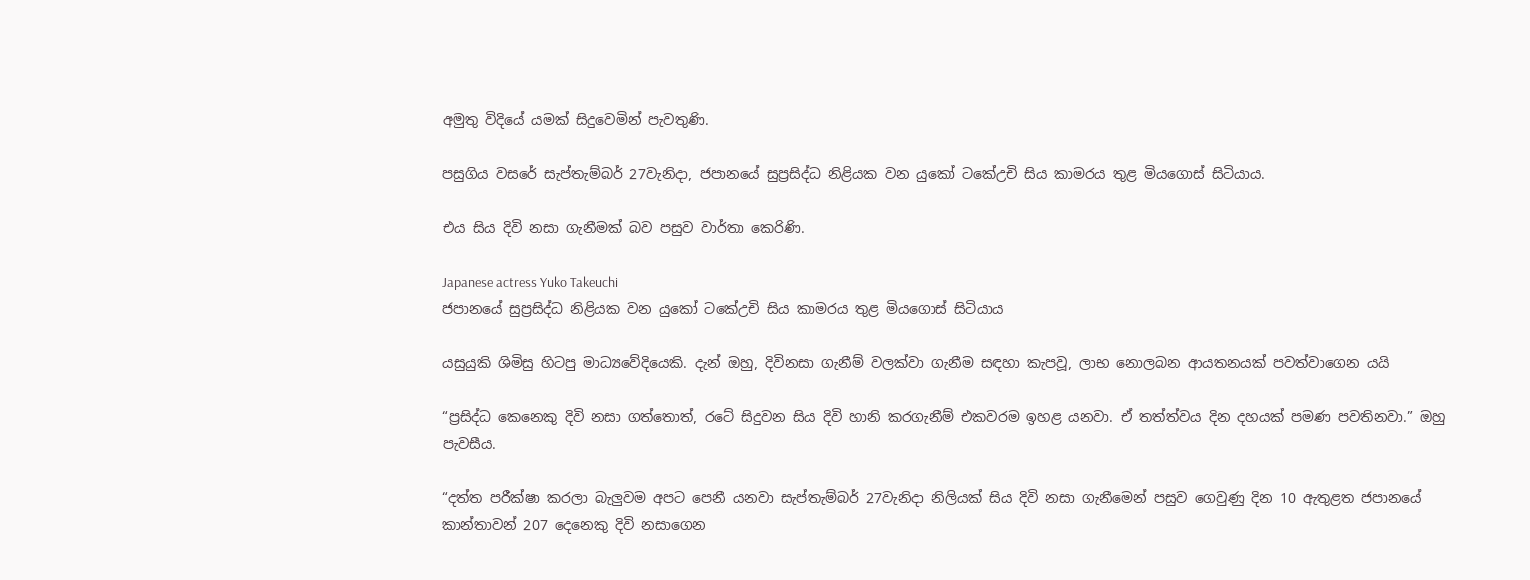අමුතු විදියේ යමක් සිදුවෙමින් පැවතුණි.

පසුගිය වසරේ සැප්තැම්බර් 27වැනිදා, ජපානයේ සුප්‍රසිද්ධ නිළියක වන යුකෝ ටකේඋචි සිය කාමරය තුළ මියගොස් සිටියාය.

එය සිය දිවි නසා ගැනීමක් බව පසුව වාර්තා කෙරිණි.

Japanese actress Yuko Takeuchi
ජපානයේ සුප්‍රසිද්ධ නිළියක වන යුකෝ ටකේඋචි සිය කාමරය තුළ මියගොස් සිටියාය

යසුයුකි ශිමිසු හිටපු මාධ්‍යවේදියෙකි. දැන් ඔහු, දිවිනසා ගැනීම් වලක්වා ගැනීම සඳහා කැපවූ, ලාභ නොලබන ආයතනයක් පවත්වාගෙන යයි

“ප්‍රසිද්ධ කෙනෙකු දිවි නසා ගත්තොත්, රටේ සිදුවන සිය දිවි හානි කරගැනීම් එකවරම ඉහළ යනවා. ඒ තත්ත්වය දින දහයක් පමණ පවතිනවා.” ඔහු පැවසීය.

“දත්ත පරීක්ෂා කරලා බැලුවම අපට පෙනී යනවා සැප්තැම්බර් 27වැනිදා නිලියක් සිය දිවි නසා ගැනීමෙන් පසුව ගෙවුණු දින 10 ඇතුළත ජපානයේ කාන්තාවන් 207 දෙනෙකු දිවි නසාගෙන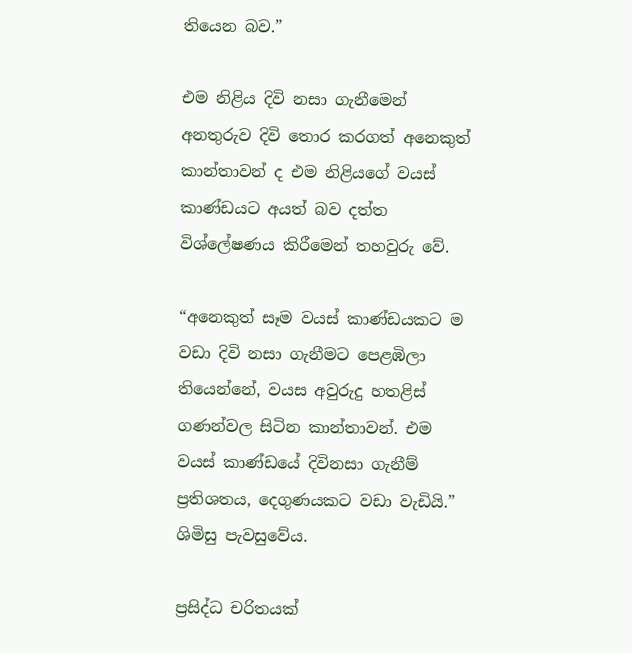තියෙන බව.”

එම නිළිය දිවි නසා ගැනීමෙන් අනතුරුව දිවි තොර කරගත් අනෙකුත් කාන්තාවන් ද එම නිළියගේ වයස් කාණ්ඩයට අයත් බව දත්ත විශ්ලේෂණය කිරීමෙන් තහවුරු වේ.

“අනෙකුත් සෑම වයස් කාණ්ඩයකට ම වඩා දිවි නසා ගැනීමට පෙළඹිලා තියෙන්නේ, වයස අවුරුදු හතළිස් ගණන්වල සිටින කාන්තාවන්. එම වයස් කාණ්ඩයේ දිවිනසා ගැනීම් ප්‍රතිශතය, දෙගුණයකට වඩා වැඩියි.” ශිමිසු පැවසුවේය.

ප්‍රසිද්ධ චරිතයක්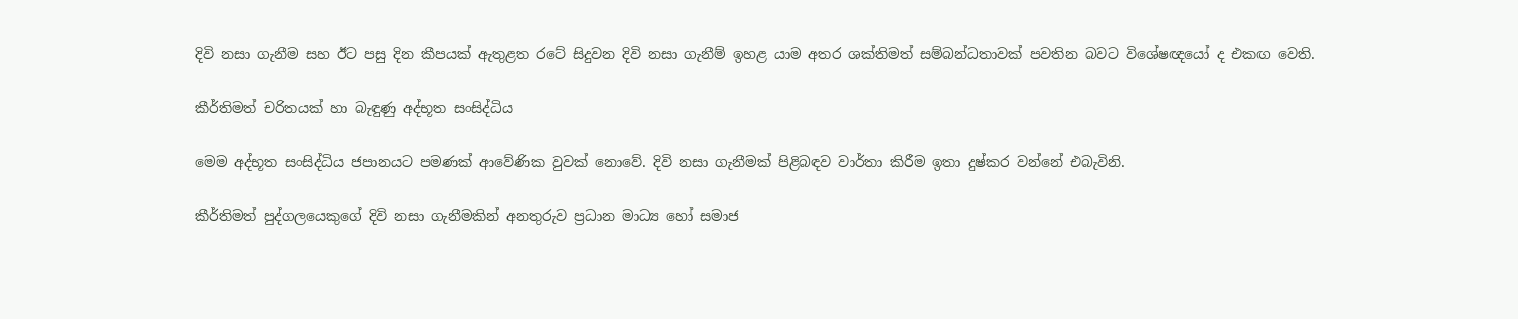දිවි නසා ගැනීම සහ ඊට පසු දින කීපයක් ඇතුළත රටේ සිදුවන දිවි නසා ගැනීම් ඉහළ යාම අතර ශක්තිමත් සම්බන්ධතාවක් පවතින බවට විශේෂඥයෝ ද එකඟ වෙති.

කීර්තිමත් චරිතයක් හා බැඳුණු අද්භූත සංසිද්ධිය

මෙම අද්භූත සංසිද්ධිය ජපානයට පමණක් ආවේණික වුවක් නොවේ. දිවි නසා ගැනීමක් පිළිබඳව වාර්තා කිරීම ඉතා දුෂ්කර වන්නේ එබැවිනි.

කීර්තිමත් පුද්ගලයෙකුගේ දිවි නසා ගැනීමකින් අනතුරුව ප්‍රධාන මාධ්‍ය හෝ සමාජ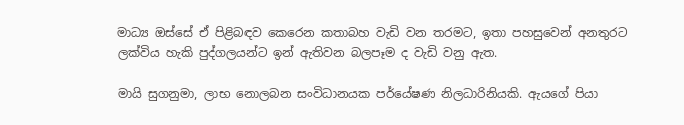මාධ්‍ය ඔස්සේ ඒ පිළිබඳව කෙරෙන කතාබහ වැඩි වන තරමට, ඉතා පහසුවෙන් අනතුරට ලක්විය හැකි පුද්ගලයන්ට ඉන් ඇතිවන බලපෑම ද වැඩි වනු ඇත.

මායි සුගනුමා, ලාභ නොලබන සංවිධානයක පර්යේෂණ නිලධාරිනියකි. ඇයගේ පියා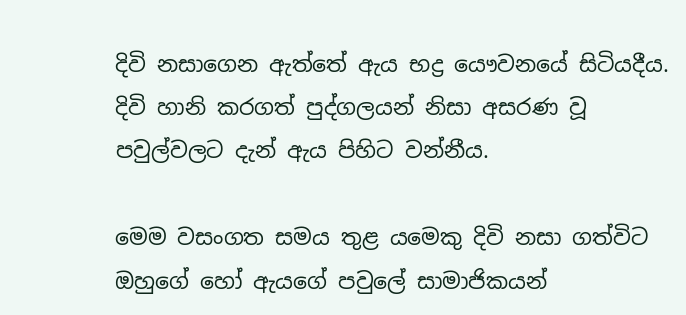දිවි නසාගෙන ඇත්තේ ඇය භද්‍ර යෞවනයේ සිටියදීය. දිවි හානි කරගත් පුද්ගලයන් නිසා අසරණ වූ පවුල්වලට දැන් ඇය පිහිට වන්නීය.

මෙම වසංගත සමය තුළ යමෙකු දිවි නසා ගත්විට ඔහුගේ හෝ ඇයගේ පවුලේ සාමාජිකයන්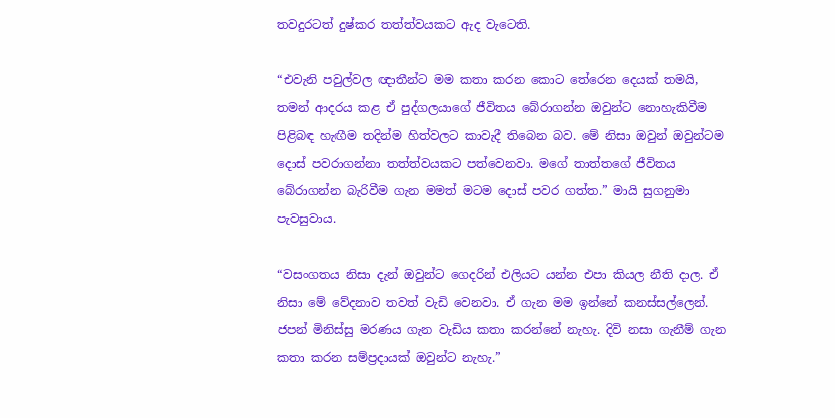තවදුරටත් දුෂ්කර තත්ත්වයකට ඇද වැටෙති.

“එවැනි පවුල්වල ඥාතීන්ට මම කතා කරන කොට තේරෙන දෙයක් තමයි, තමන් ආදරය කළ ඒ පුද්ගලයාගේ ජීවිතය බේරාගන්න ඔවුන්ට නොහැකිවීම පිළිබඳ හැඟීම තදින්ම හිත්වලට කාවැදී තිබෙන බව. මේ නිසා ඔවුන් ඔවුන්ටම දොස් පවරාගන්නා තත්ත්වයකට පත්වෙනවා. මගේ තාත්තගේ ජීවිතය බේරාගන්න බැරිවීම ගැන මමත් මටම දොස් පවර ගත්ත.” මායි සුගනුමා පැවසුවාය.

“වසංගතය නිසා දැන් ඔවුන්ට ගෙදරින් එලියට යන්න එපා කියල නීති දාල. ඒ නිසා මේ වේදනාව තවත් වැඩි වෙනවා. ඒ ගැන මම ඉන්නේ කනස්සල්ලෙන්. ජපන් මිනිස්සු මරණය ගැන වැඩිය කතා කරන්නේ නැහැ. දිවි නසා ගැනීම් ගැන කතා කරන සම්ප්‍රදායක් ඔවුන්ට නැහැ.”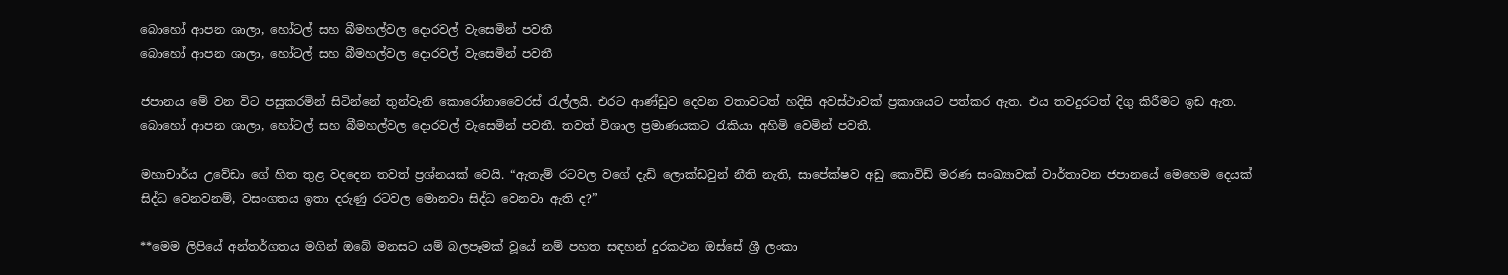බොහෝ ආපන ශාලා, හෝටල් සහ බීමහල්වල දොරවල් වැසෙමින් පවතී
බොහෝ ආපන ශාලා, හෝටල් සහ බීමහල්වල දොරවල් වැසෙමින් පවතී

ජපානය මේ වන විට පසුකරමින් සිටින්නේ තුන්වැනි කොරෝනාවෛරස් රැල්ලයි. එරට ආණ්ඩුව දෙවන වතාවටත් හදිසි අවස්ථාවක් ප්‍රකාශයට පත්කර ඇත. එය තවදුරටත් දිගු කිරීමට ඉඩ ඇත. බොහෝ ආපන ශාලා, හෝටල් සහ බීමහල්වල දොරවල් වැසෙමින් පවතී. තවත් විශාල ප්‍රමාණයකට රැකියා අහිමි වෙමින් පවතී.

මහාචාර්ය උවේඩා ගේ හිත තුළ වදදෙන තවත් ප්‍රශ්නයක් වෙයි. “ඇතැම් රටවල වගේ දැඩි ලොක්ඩවුන් නීති නැති, සාපේක්ෂව අඩු කොවිඩ් මරණ සංඛ්‍යාවක් වාර්තාවන ජපානයේ මෙහෙම දෙයක් සිද්ධ වෙනවනම්, වසංගතය ඉතා දරුණු රටවල මොනවා සිද්ධ වෙනවා ඇති ද?”

**මෙම ලිපියේ අන්තර්ගතය මගින් ඔබේ මනසට යම් බලපෑමක් වූයේ නම් පහත සඳහන් දුරකථන ඔස්සේ ශ්‍රී ලංකා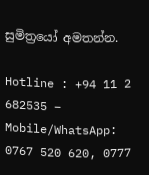සුමිත්‍රයෝ අමතන්න.

Hotline : +94 11 2 682535 – Mobile/WhatsApp: 0767 520 620, 0777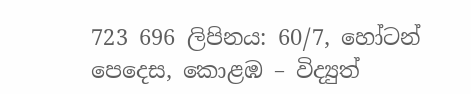723 696 ලිපිනය: 60/7, හෝටන් පෙදෙස, කොළඹ – විද්‍යුත්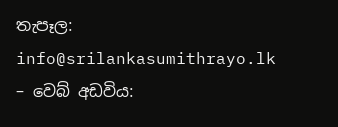තැපෑල: info@srilankasumithrayo.lk – වෙබ් අඩවිය: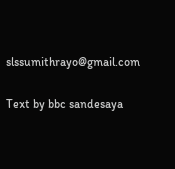slssumithrayo@gmail.com

Text by bbc sandesaya